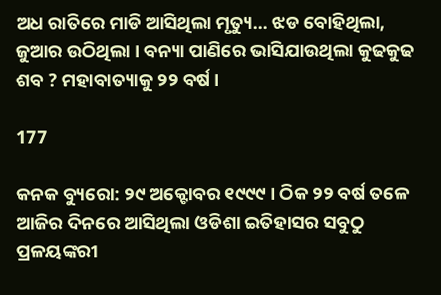ଅଧ ରାତିରେ ମାଡି ଆସିଥିଲା ମୃତ୍ୟୁ… ଝଡ ବୋହିଥିଲା, ଜୁଆର ଉଠିଥିଲା । ବନ୍ୟା ପାଣିରେ ଭାସିଯାଉଥିଲା କୁଢକୁଢ ଶବ ? ମହାବାତ୍ୟାକୁ ୨୨ ବର୍ଷ ।

177

କନକ ବ୍ୟୁରୋ: ୨୯ ଅକ୍ଟୋବର ୧୯୯୯ । ଠିକ ୨୨ ବର୍ଷ ତଳେ ଆଜିର ଦିନରେ ଆସିଥିଲା ଓଡିଶା ଇତିହାସର ସବୁଠୁ ପ୍ରଳୟଙ୍କରୀ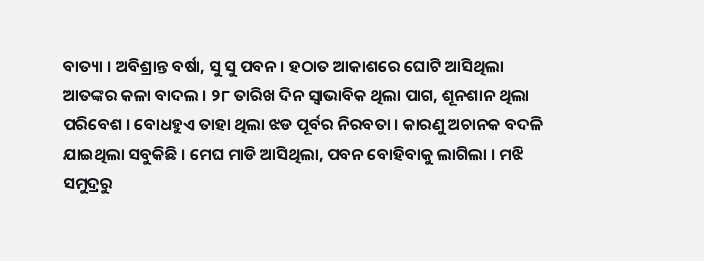ବାତ୍ୟା । ଅବିଶ୍ରାନ୍ତ ବର୍ଷା, ସୁ ସୁ ପବନ । ହଠାତ ଆକାଶରେ ଘୋଟି ଆସିଥିଲା ଆତଙ୍କର କଳା ବାଦଲ । ୨୮ ତାରିଖ ଦିନ ସ୍ୱାଭାବିକ ଥିଲା ପାଗ, ଶୂନଶାନ ଥିଲା ପରିବେଶ । ବୋଧହୁଏ ତାହା ଥିଲା ଝଡ ପୂର୍ବର ନିରବତା । କାରଣୁ ଅଚାନକ ବଦଳି ଯାଇଥିଲା ସବୁକିଛି । ମେଘ ମାଡି ଆସିଥିଲା, ପବନ ବୋହିବାକୁ ଲାଗିଲା । ମଝି ସମୁଦ୍ରରୁ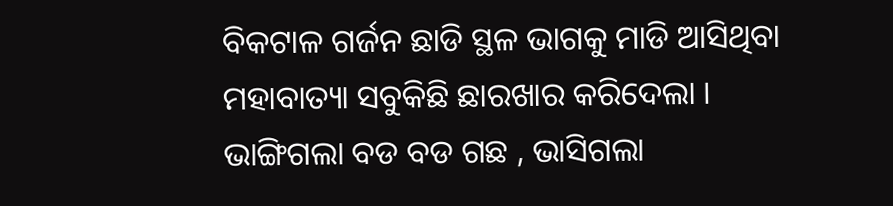ବିକଟାଳ ଗର୍ଜନ ଛାଡି ସ୍ଥଳ ଭାଗକୁ ମାଡି ଆସିଥିବା ମହାବାତ୍ୟା ସବୁକିଛି ଛାରଖାର କରିଦେଲା । ଭାଙ୍ଗିଗଲା ବଡ ବଡ ଗଛ , ଭାସିଗଲା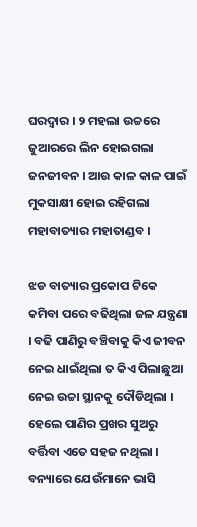ଘରଦ୍ୱାର । ୨ ମହଲା ଉଚ୍ଚରେ ଜୁଆରରେ ଲିନ ହୋଇଗଲା ଜନଜୀବନ । ଆଉ କାଳ କାଳ ପାଇଁ ମୁକସାକ୍ଷୀ ହୋଇ ରହିଗଲା ମହାବାତ୍ୟାର ମହାତାଣ୍ଡବ ।

ଝଡ ବାତ୍ୟାର ପ୍ରକୋପ ଟିକେ କମିବା ପରେ ବଢିଥିଲା ଜଳ ଯନ୍ତ୍ରଣା । ବଢି ପାଣିରୁ ବଞ୍ଚିବାକୁ କିଏ ଜୀବନ ନେଇ ଧାଇଁଥିଲା ତ କିଏ ପିଲାଛୁଆ ନେଇ ଉଚ୍ଚା ସ୍ଥାନକୁ ଦୌଡିଥିଲା । ହେଲେ ପାଣିର ପ୍ରଖର ସୁଅରୁ ବର୍ତ୍ତିବା ଏତେ ସହଜ ନଥିଲା । ବନ୍ୟାରେ ଯେଉଁମାନେ ଭାସି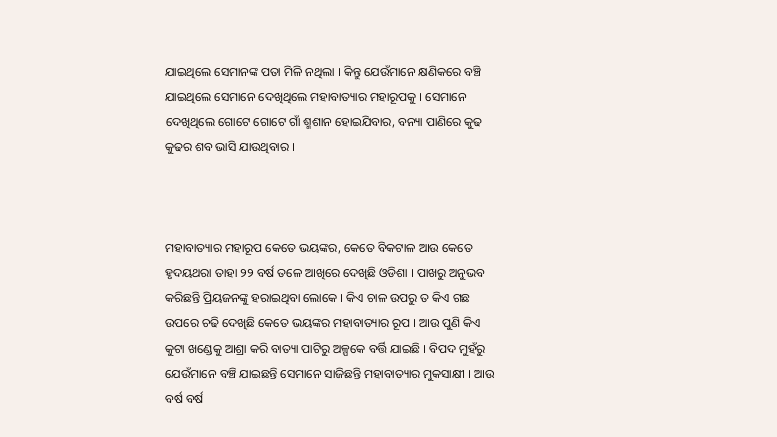ଯାଇଥିଲେ ସେମାନଙ୍କ ପତା ମିଳି ନଥିଲା । କିନ୍ତୁ ଯେଉଁମାନେ କ୍ଷଣିକରେ ବଞ୍ଚି ଯାଇଥିଲେ ସେମାନେ ଦେଖିଥିଲେ ମହାବାତ୍ୟାର ମହାରୂପକୁ । ସେମାନେ ଦେଖିଥିଲେ ଗୋଟେ ଗୋଟେ ଗାଁ ଶ୍ମଶାନ ହୋଇଯିବାର, ବନ୍ୟା ପାଣିରେ କୁଢ କୁଢର ଶବ ଭାସି ଯାଉଥିବାର ।



ମହାବାତ୍ୟାର ମହାରୂପ କେତେ ଭୟଙ୍କର, କେତେ ବିକଟାଳ ଆଉ କେତେ ହୃଦୟଥରା ତାହା ୨୨ ବର୍ଷ ତଳେ ଆଖିରେ ଦେଖିଛି ଓଡିଶା । ପାଖରୁ ଅନୁଭବ କରିଛନ୍ତି ପ୍ରିୟଜନଙ୍କୁ ହରାଇଥିବା ଲୋକେ । କିଏ ଚାଳ ଉପରୁ ତ କିଏ ଗଛ ଉପରେ ଚଢି ଦେଖିଛି କେତେ ଭୟଙ୍କର ମହାବାତ୍ୟାର ରୂପ । ଆଉ ପୁଣି କିଏ କୁଟା ଖଣ୍ଡେକୁ ଆଶ୍ରା କରି ବାତ୍ୟା ପାଟିରୁ ଅଳ୍ପକେ ବର୍ତ୍ତି ଯାଇଛି । ବିପଦ ମୁହଁରୁ ଯେଉଁମାନେ ବଞ୍ଚି ଯାଇଛନ୍ତି ସେମାନେ ସାଜିଛନ୍ତି ମହାବାତ୍ୟାର ମୁକସାକ୍ଷୀ । ଆଉ ବର୍ଷ ବର୍ଷ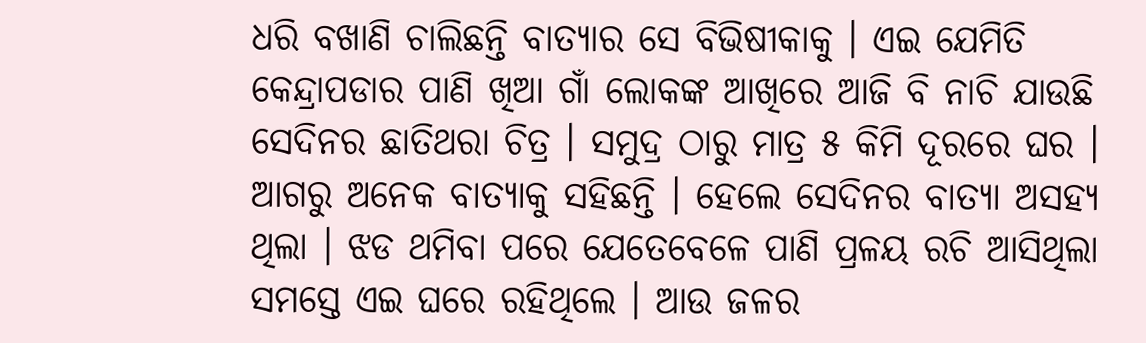ଧରି ବଖାଣି ଚାଲିଛନ୍ତି ବାତ୍ୟାର ସେ ବିଭିଷୀକାକୁ । ଏଇ ଯେମିତି କେନ୍ଦ୍ରାପଡାର ପାଣି ଖିଆ ଗାଁ ଲୋକଙ୍କ ଆଖିରେ ଆଜି ବି ନାଚି ଯାଉଛି ସେଦିନର ଛାତିଥରା ଚିତ୍ର । ସମୁଦ୍ର ଠାରୁ ମାତ୍ର ୫ କିମି ଦୂରରେ ଘର । ଆଗରୁ ଅନେକ ବାତ୍ୟାକୁ ସହିଛନ୍ତି । ହେଲେ ସେଦିନର ବାତ୍ୟା ଅସହ୍ୟ ଥିଲା । ଝଡ ଥମିବା ପରେ ଯେତେବେଳେ ପାଣି ପ୍ରଳୟ ରଚି ଆସିଥିଲା ସମସ୍ତେ ଏଇ ଘରେ ରହିଥିଲେ । ଆଉ ଜଳର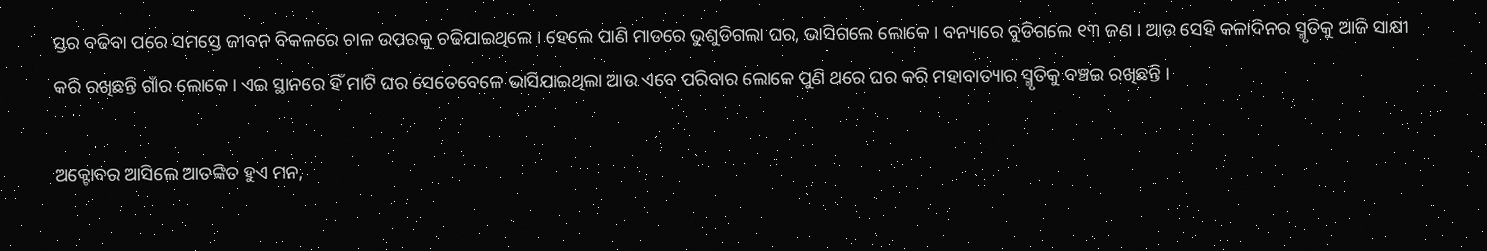ସ୍ତର ବଢିବା ପରେ ସମସ୍ତେ ଜୀବନ ବିକଳରେ ଚାଳ ଉପରକୁ ଚଢିଯାଇଥିଲେ । ହେଲେ ପାଣି ମାଡରେ ଭୁଶୁଡିଗଲା ଘର, ଭାସିଗଲେ ଲୋକେ । ବନ୍ୟାରେ ବୁଡିଗଲେ ୧୩ ଜଣ । ଆଉ ସେହି କଳାଦିନର ସ୍ମୃତିକୁ ଆଜି ସାକ୍ଷୀ କରି ରଖିଛନ୍ତି ଗାଁର ଲୋକେ । ଏଇ ସ୍ଥାନରେ ହିଁ ମାଟି ଘର ସେତେବେଳେ ଭାସିଯାଇଥିଲା ଆଉ ଏବେ ପରିବାର ଲୋକେ ପୁଣି ଥରେ ଘର କରି ମହାବାତ୍ୟାର ସ୍ମୃତିକୁ ବଞ୍ଚଇ ରଖିଛନ୍ତି ।

ଅକ୍ଟୋବର ଆସିଲେ ଆତଙ୍କିତ ହୁଏ ମନ,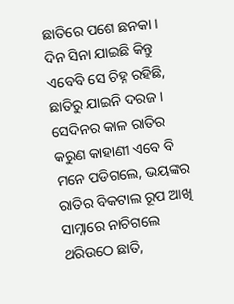ଛାତିରେ ପଶେ ଛନକା । ଦିନ ସିନା ଯାଇଛି କିନ୍ତୁ ଏବେବି ସେ ଚିହ୍ନ ରହିଛି, ଛାତିରୁ ଯାଇନି ଦରଜ । ସେଦିନର କାଳ ରାତିର କରୁଣ କାହାଣୀ ଏବେ ବି ମନେ ପଡିଗଲେ, ଭୟଙ୍କର ରାତିର ବିକଟାଲ ରୂପ ଆଖି ସାମ୍ନାରେ ନାଚିଗଲେ ଥରିଉଠେ ଛାତି,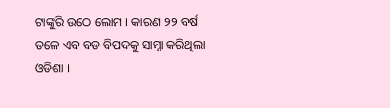ଟାଙ୍କୁରି ଉଠେ ଲୋମ । କାରଣ ୨୨ ବର୍ଷ ତଳେ ଏବ ବଡ ବିପଦକୁ ସାମ୍ନା କରିଥିଲା ଓଡିଶା ।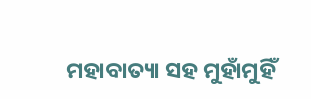ମହାବାତ୍ୟା ସହ ମୁହାଁମୁହିଁ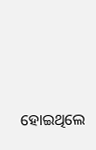ହୋଇଥିଲେ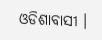ଓଡିଶାବାସୀ ।